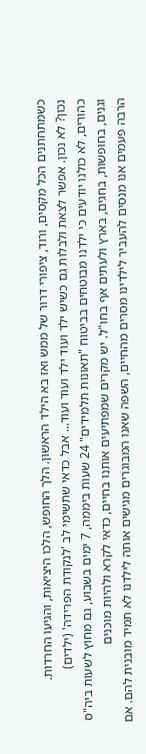כשמתחתנים הכל מקסים, ורוד, ציפורי דרור של ממש ואז בא הילד הראשון. הלך החופש, הלכו היציאות, והגיעו החרדות.
נכון? לא נכון. אפשר לצאת ולבלות גם כשיש ילד ועוד ילד ועוד ועוד... אבל כדאי שתשימי לב 'לנקודת הפרידה' (ילדים)
כהורים, לא כולנו יודעים כי ילדנו מבוטחים בביטוח "תאונות תלמידים" 24 שעות ביממה, 7 ימים בשבוע, גם מחוץ לשעות ביה"ס וגנים, בחופשות, בחגים, בארץ ולעתים אף בחו"ל. יש מקרים שמפתיעים אותנו בחיים, כדאי לקרא ולהיות מוכנים
הרבה פעמים אנו מנסים להעביר לילדינו מסרים מהחיים, השפה שאנו המבוגרים מגישים אותה לילדנו לא תמיד מובנית להם. אם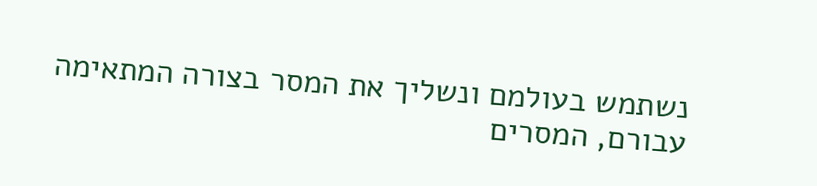נשתמש בעולמם ונשליך את המסר בצורה המתאימה עבורם, המסרים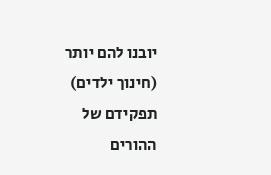יובנו להם יותר (חינוך ילדים)
תפקידם של ההורים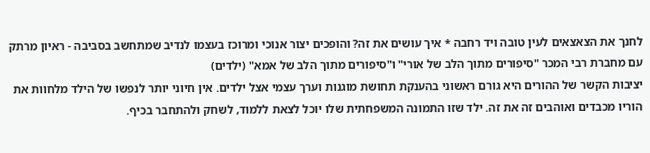לחנך את הצאצאים לעין טובה ויד רחבה * איך עושים את זה? והופכים יצור אנוכי ומרוכז בעצמו לנדיב שמתחשב בסביבה - ראיון מרתק עם מחברת רבי המכר "סיפורים מתוך הלב של אורי" ו"סיפורים מתוך הלב של אמא" (ילדים)
יציבות הקשר של ההורים היא גורם ראשוני בהענקת תחושת מוגנות וערך עצמי אצל ילדים. אין חיוני יותר לנפשו של הילד מלחוות את הוריו מכבדים ואוהבים זה את זה. ילד שזו התמונה המשפחתית שלו יוכל לצאת ללמוד, לשחק ולהתחבר בכיף.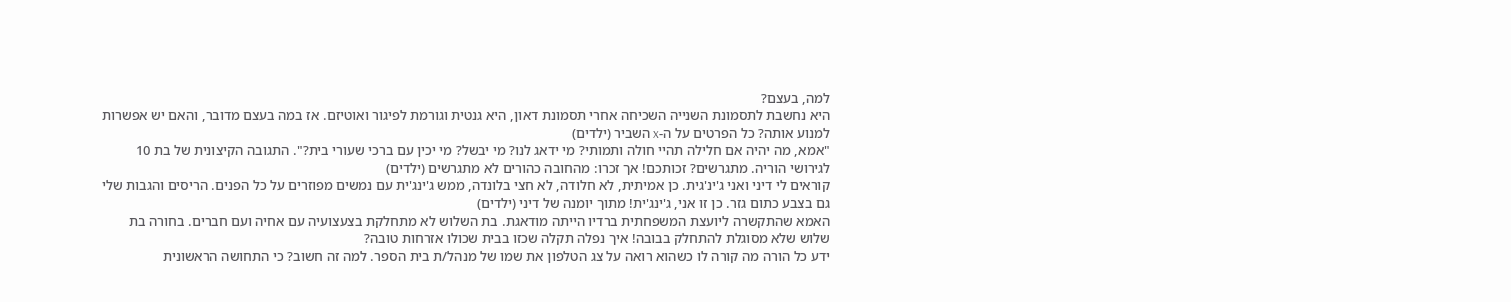למה, בעצם?
היא נחשבת לתסמונת השנייה השכיחה אחרי תסמונת דאון, היא גנטית וגורמת לפיגור ואוטיזם. אז במה בעצם מדובר, והאם יש אפשרות למנוע אותה? כל הפרטים על ה-x השביר (ילדים)
"אמא, מה יהיה אם חלילה תהיי חולה ותמותי? מי ידאג לנו? מי יבשל? מי יכין עם ברכי שעורי בית?". התגובה הקיצונית של בת 10 לגירושי הוריה. מתגרשים? זכותכם! אך זכרו: מהחובה כהורים לא מתגרשים (ילדים)
קוראים לי דיני ואני ג'ינ'גית. כן אמיתית, לא חלודה, לא חצי בלונדה, ממש ג'ינג'ית עם נמשים מפוזרים על כל הפנים. הריסים והגבות שלי גם בצבע כתום גזר. כן זו אני, ג'ינג'ית! מתוך יומנה של דיני (ילדים)
האמא שהתקשרה ליועצת המשפחתית ברדיו הייתה מודאגת. בת השלוש לא מתחלקת בצעצועיה עם אחיה ועם חברים. בחורה בת שלוש שלא מסוגלת להתחלק בבובה! איך נפלה תקלה שכזו בבית שכולו אזרחות טובה?
ידע כל הורה מה קורה לו כשהוא רואה על צג הטלפון את שמו של מנהל/ת בית הספר. למה זה חשוב? כי התחושה הראשונית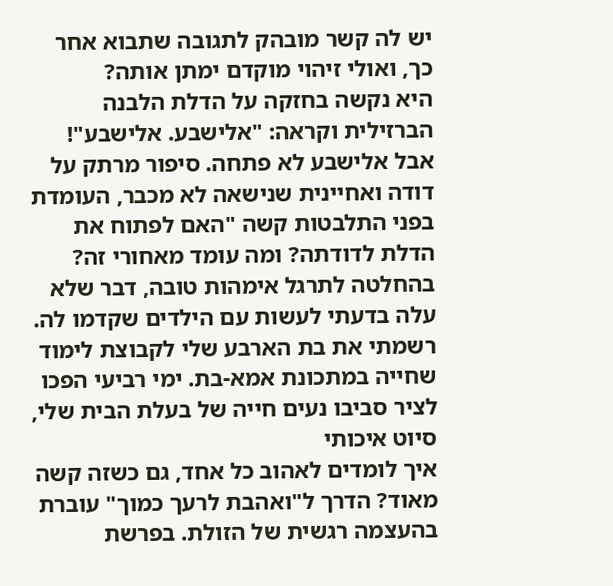יש לה קשר מובהק לתגובה שתבוא אחר כך, ואולי זיהוי מוקדם ימתן אותה?
היא נקשה בחזקה על הדלת הלבנה הברזילית וקראה: "אלישבע. אלישבע"!
אבל אלישבע לא פתחה. סיפור מרתק על דודה ואחיינית שנישאה לא מכבר, העומדת בפני התלבטות קשה "האם לפתוח את הדלת לדודתה? ומה עומד מאחורי זה?
בהחלטה לתרגל אימהות טובה, דבר שלא עלה בדעתי לעשות עם הילדים שקדמו לה. רשמתי את בת הארבע שלי לקבוצת לימוד שחייה במתכונת אמא-בת. ימי רביעי הפכו לציר סביבו נעים חייה של בעלת הבית שלי, סיוט איכותי
איך לומדים לאהוב כל אחד, גם כשזה קשה מאוד? הדרך ל"ואהבת לרעך כמוך" עוברת בהעצמה רגשית של הזולת. בפרשת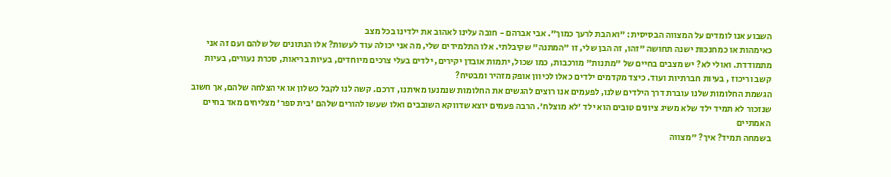השבוע אנו לומדים על המצווה הבסיסית: "ואהבת לרעך כמוך". אבי אברהם - חובה עלינו לאהוב את ילדינו בכל מצב
כאימהות או כמחנכות ישנה תחושה "זהו, זה הבן שלי, זו "המתנה" שקיבלתי. אלו התלמידים שלי, מה אני יכולה עוד לעשות? אלו הנתונים של שלהם ועם זה אני מתמודדת. ואולי לא? יש מצבים בחיים של "מתנות" מורכבות, כמו שכול, יתמות אובדן יקירים, ילדים בעלי צרכים מיוחדים, בעיות בריאות, סכרת נעורים, בעיות קשב וריכוז , בעיות חברתיות ועוד. כיצד מקדמים ילדים כאלו לכיוון אופק מזהיר ומבטיח?
הגשמת החלומות שלנו עוברת דרך הילדים שלנו, לפעמים אנו רוצים להגשים את החלומות שנמנעו מאיתנו, דרכם. קשה לנו לקבל כשלון או אי הצלחה שלהם, אך חשוב שנזכור לא תמיד ילד שלא משיג ציונים טובים הוא ילד 'לא מוצלח'. הרבה פעמים יוצא שדווקא השובבים ואלו שעשו להורים שלהם 'בית ספר' מצליחים מאד בחיים האמתיים
בשמחה תמיד? איך? "מצווה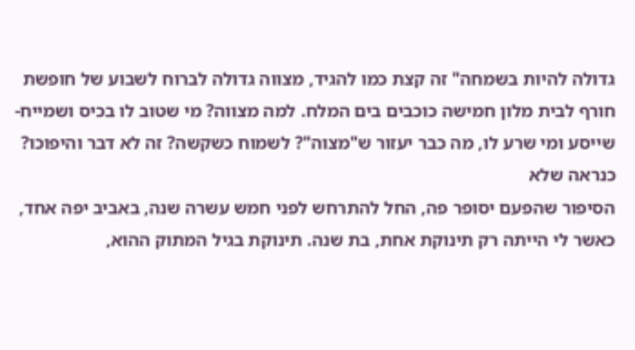גדולה להיות בשמחה" זה קצת כמו להגיד, מצווה גדולה לברוח לשבוע של חופשת חורף לבית מלון חמישה כוכבים בים המלח. למה מצווה? מי שטוב לו בכיס ושמייח-שייסע ומי שרע לו, מה כבר יעזור ש"מצוה"? לשמוח כשקשה? זה לא דבר והיפוכו? כנראה שלא
הסיפור שהפעם יסופר פה, החל להתרחש לפני חמש עשרה שנה, באביב יפה אחד, כאשר לי הייתה רק תינוקת אחת, בת שנה. תינוקת בגיל המתוק ההוא,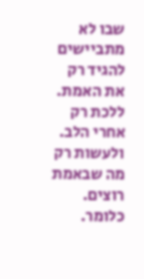שבו לא מתביישים להגיד רק את האמת. ללכת רק אחרי הלב. ולעשות רק מה שבאמת רוצים. כלומר.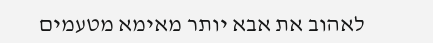לאהוב את אבא יותר מאימא מטעמים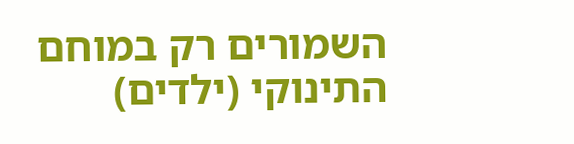השמורים רק במוחם התינוקי (ילדים)